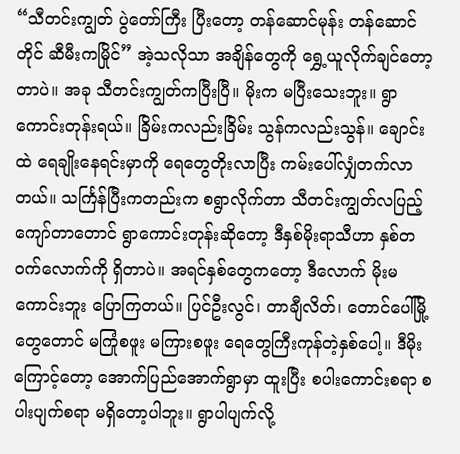“သီတင်းကျွတ် ပွဲတော်ကြီး ပြီးတော့ တန်ဆောင်မုန်း တန်ဆောင်တိုင် ဆီမီးကမြိုင်” အဲ့သလိုသာ အချိန်တွေကို ရွှေ့ယူလိုက်ချင်တော့တာပဲ။ အခု သီတင်းကျွတ်ကပြီးပြီ။ မိုးက မပြီးသေးဘူး။ ရွာကောင်းတုန်းရယ်။ ခြိမ်းကလည်းခြိမ်း သွန်ကလည်းသွန်။ ချောင်းထဲ ရေချိုးနေရင်းမှာကို ရေတွေတိုးလာပြီး ကမ်းပေါ်လျှံတက်လာတယ်။ သင်္ကြန်ပြီးကတည်းက စရွာလိုက်တာ သီတင်းကျွတ်လပြည့်ကျော်တာတောင် ရွာကောင်းတုန်းဆိုတော့ ဒီနှစ်မိုးရာသီဟာ နှစ်တဝက်လောက်ကို ရှိတာပဲ။ အရင်နှစ်တွေကတော့ ဒီလောက် မိုးမကောင်းဘူး ပြောကြတယ်။ ပြင်ဦးလွင်၊ တာချီလိတ်၊ တောင်ပေါ်မြို့တွေတောင် မကြုံစဖူး မကြားစဖူး ရေတွေကြီးကုန်တဲ့နှစ်ပေါ့။ ဒီမိုးကြောင့်တော့ အောက်ပြည်အောက်ရွာမှာ ထူးပြီး စပါးကောင်းစရာ စပါးပျက်စရာ မရှိတော့ပါဘူး။ ရွာပါပျက်လို့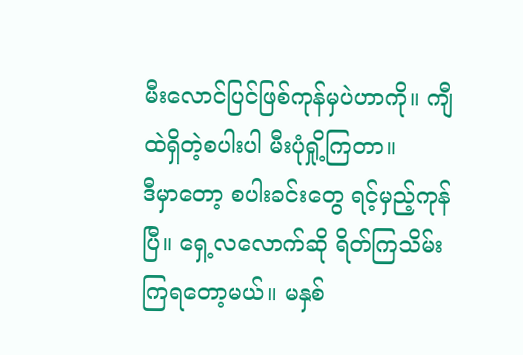မီးလောင်ပြင်ဖြစ်ကုန်မှပဲဟာကို။ ကျီထဲရှိတဲ့စပါးပါ မီးပုံရှို့ကြတာ။
ဒီမှာတော့ စပါးခင်းတွေ ရင့်မှည့်ကုန်ပြီ။ ရှေ့လလောက်ဆို ရိတ်ကြသိမ်းကြရတော့မယ်။ မနှစ်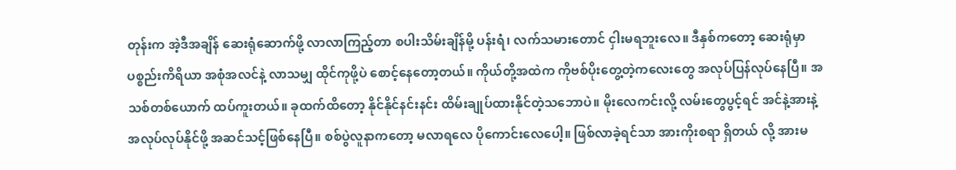တုန်းက အဲ့ဒီအချိန် ဆေးရုံဆောက်ဖို့ လာလာကြည့်တာ စပါးသိမ်းချိန်မို့ ပန်းရံ၊ လက်သမားတောင် ငှါးမရဘူးလေ။ ဒီနှစ်ကတော့ ဆေးရုံမှာ ပစ္စည်းကိရိယာ အစုံအလင်နဲ့ လာသမျှ ထိုင်ကုဖို့ပဲ စောင့်နေတော့တယ်။ ကိုယ်တို့အထဲက ကိုဗစ်ပိုးတွေ့တဲ့ကလေးတွေ အလုပ်ပြန်လုပ်နေပြီ။ အသစ်တစ်ယောက် ထပ်ကူးတယ်။ ခုထက်ထိတော့ နိုင်နိုင်နင်းနင်း ထိမ်းချုပ်ထားနိုင်တဲ့သဘောပဲ။ မိုးလေကင်းလို့ လမ်းတွေပွင့်ရင် အင်နဲ့အားနဲ့ အလုပ်လုပ်နိုင်ဖို့ အဆင်သင့်ဖြစ်နေပြီ။ စစ်ပွဲလူနာကတော့ မလာရလေ ပိုကောင်းလေပေါ့။ ဖြစ်လာခဲ့ရင်သာ အားကိုးစရာ ရှိတယ် လို့ အားမ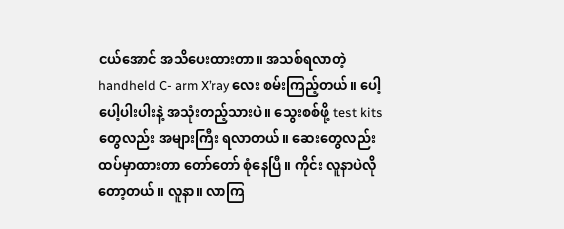ငယ်အောင် အသိပေးထားတာ။ အသစ်ရလာတဲ့ handheld C- arm X’ray လေး စမ်းကြည့်တယ်။ ပေါ့ပေါ့ပါးပါးနဲ့ အသုံးတည့်သားပဲ။ သွေးစစ်ဖို့ test kits တွေလည်း အများကြီး ရလာတယ်။ ဆေးတွေလည်း ထပ်မှာထားတာ တော်တော် စုံနေပြီ။ ကိုင်း လူနာပဲလိုတော့တယ်။ လူနာ။ လာကြ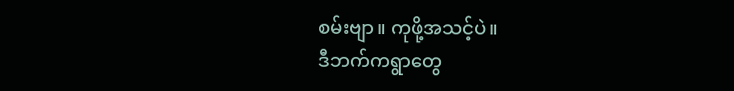စမ်းဗျာ။ ကုဖို့အသင့်ပဲ။
ဒီဘက်ကရွာတွေ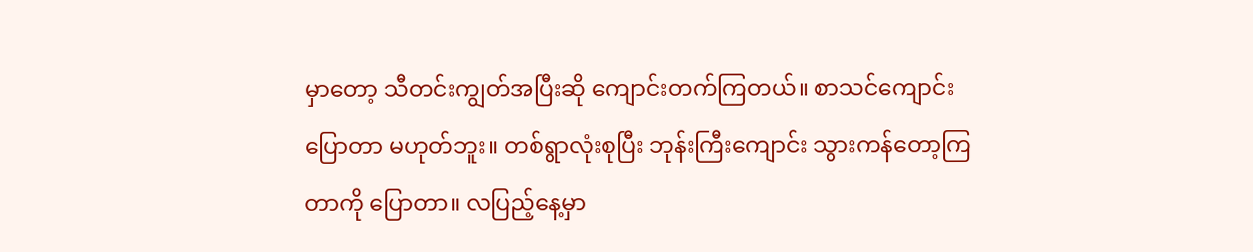မှာတော့ သီတင်းကျွတ်အပြီးဆို ကျောင်းတက်ကြတယ်။ စာသင်ကျောင်း ပြောတာ မဟုတ်ဘူး။ တစ်ရွာလုံးစုပြီး ဘုန်းကြီးကျောင်း သွားကန်တော့ကြတာကို ပြောတာ။ လပြည့်နေ့မှာ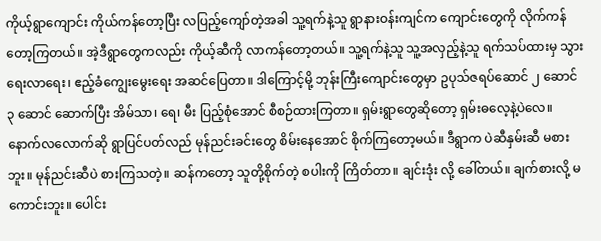ကိုယ့်ရွာကျောင်း ကိုယ်ကန်တော့ပြီး လပြည့်ကျော်တဲ့အခါ သူ့ရက်နဲ့သူ ရွာနားဝန်းကျင်က ကျောင်းတွေကို လိုက်ကန်တော့ကြတယ်။ အဲ့ဒီရွာတွေကလည်း ကိုယ့်ဆီကို လာကန်တော့တယ်။ သူ့ရက်နဲ့သူ သူ့အလှည့်နဲ့သူ ရက်သပ်ထားမှ သွားရေးလာရေး၊ ဧည့်ခံကျွေးမွေးရေး အဆင်ပြေတာ။ ဒါကြောင့်မို့ ဘုန်းကြီးကျောင်းတွေမှာ ဥပုသ်ဇရပ်ဆောင် ၂ ဆောင် ၃ ဆောင် ဆောက်ပြီး အိမ်သာ၊ ရေ၊ မီး ပြည့်စုံအောင် စီစဉ်ထားကြတာ။ ရှမ်းရွာတွေဆိုတော့ ရှမ်းဓလေ့နဲ့ပဲလေ။ နောက်လလောက်ဆို ရွာပြင်ပတ်လည် မုန်ညင်းခင်းတွေ စိမ်းနေအောင် စိုက်ကြတော့မယ်။ ဒီရွာက ပဲဆီနှမ်းဆီ မစားဘူး။ မုန်ညင်းဆီပဲ စားကြသတဲ့။ ဆန်ကတော့ သူတို့စိုက်တဲ့ စပါးကို ကြိတ်တာ။ ချင်းဒုံး လို့ ခေါ်တယ်။ ချက်စားလို့ မကောင်းဘူး။ ပေါင်း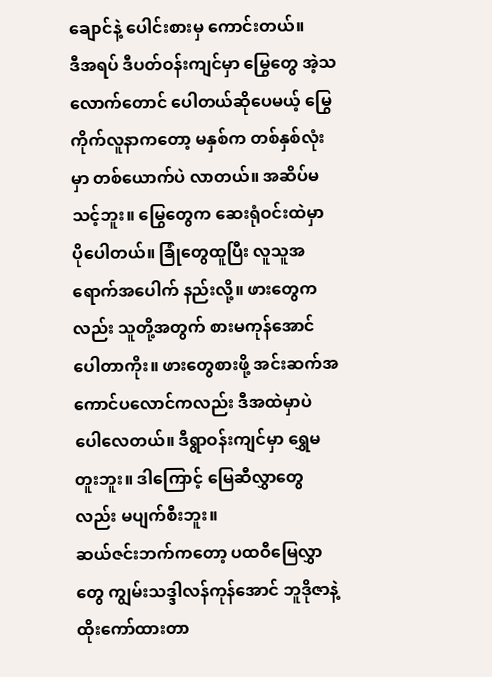ချောင်နဲ့ ပေါင်းစားမှ ကောင်းတယ်။
ဒီအရပ် ဒီပတ်ဝန်းကျင်မှာ မြွေတွေ အဲ့သလောက်တောင် ပေါတယ်ဆိုပေမယ့် မြွေကိုက်လူနာကတော့ မနှစ်က တစ်နှစ်လုံးမှာ တစ်ယောက်ပဲ လာတယ်။ အဆိပ်မသင့်ဘူး။ မြွေတွေက ဆေးရုံဝင်းထဲမှာ ပိုပေါတယ်။ ခြုံတွေထူပြီး လူသူအရောက်အပေါက် နည်းလို့။ ဖားတွေကလည်း သူတို့အတွက် စားမကုန်အောင်ပေါတာကိုး။ ဖားတွေစားဖို့ အင်းဆက်အကောင်ပလောင်ကလည်း ဒီအထဲမှာပဲ ပေါလေတယ်။ ဒီရွာဝန်းကျင်မှာ ရွှေမတူးဘူး။ ဒါကြောင့် မြေဆီလွှာတွေလည်း မပျက်စီးဘူး။
ဆယ်ဇင်းဘက်ကတော့ ပထဝီမြေလွှာတွေ ကျွမ်းသဒ္ဒါလန်ကုန်အောင် ဘူဒိုဇာနဲ့ ထိုးကော်ထားတာ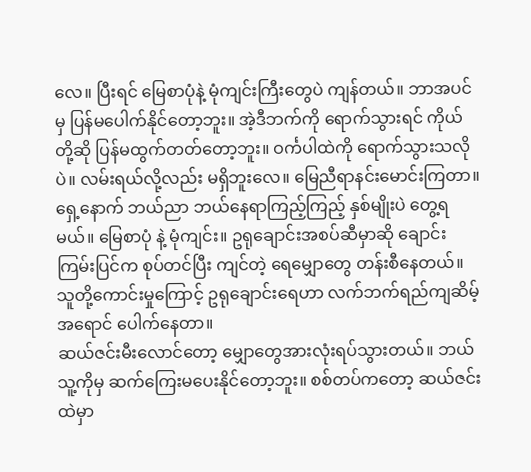လေ။ ပြီးရင် မြေစာပုံနဲ့ မုံကျင်းကြီးတွေပဲ ကျန်တယ်။ ဘာအပင်မှ ပြန်မပေါက်နိုင်တော့ဘူး။ အဲ့ဒီဘက်ကို ရောက်သွားရင် ကိုယ်တို့ဆို ပြန်မထွက်တတ်တော့ဘူး။ ဝင်္ကပါထဲကို ရောက်သွားသလိုပဲ။ လမ်းရယ်လို့လည်း မရှိဘူးလေ။ မြေညီရာနင်းမောင်းကြတာ။ ရှေ့နောက် ဘယ်ညာ ဘယ်နေရာကြည့်ကြည့် နှစ်မျိုးပဲ တွေ့ရမယ်။ မြေစာပုံ နဲ့ မုံကျင်း။ ဥရုချောင်းအစပ်ဆီမှာဆို ချောင်းကြမ်းပြင်က စုပ်တင်ပြီး ကျင်တဲ့ ရေမျှောတွေ တန်းစီနေတယ်။ သူတို့ကောင်းမှုကြောင့် ဥရုချောင်းရေဟာ လက်ဘက်ရည်ကျဆိမ့်အရောင် ပေါက်နေတာ။
ဆယ်ဇင်းမီးလောင်တော့ မျှောတွေအားလုံးရပ်သွားတယ်။ ဘယ်သူ့ကိုမှ ဆက်ကြေးမပေးနိုင်တော့ဘူး။ စစ်တပ်ကတော့ ဆယ်ဇင်းထဲမှာ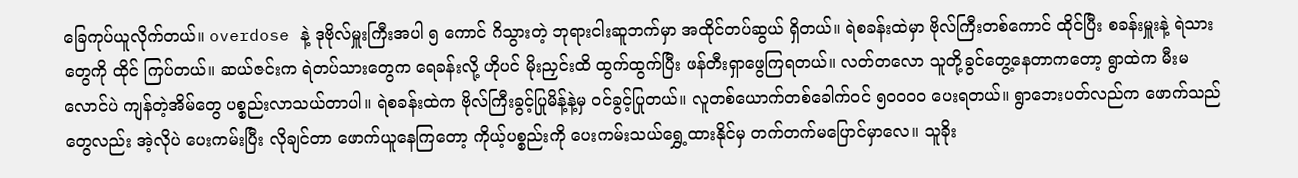ခြေကုပ်ယူလိုက်တယ်။ overdose နဲ့ ဒုဗိုလ်မှူးကြီးအပါ ၅ ကောင် ဂိသွားတဲ့ ဘုရားငါးဆူဘက်မှာ အထိုင်တပ်ဆွယ် ရှိတယ်။ ရဲစခန်းထဲမှာ ဗိုလ်ကြီးတစ်ကောင် ထိုင်ပြီး စခန်းမှူးနဲ့ ရဲသားတွေကို ထိုင် ကြပ်တယ်။ ဆယ်ဇင်းက ရဲတပ်သားတွေက ရေခန်းလို့ ဟိုပင် မိုးညှင်းထိ ထွက်ထွက်ပြီး ဖန်တီးရှာဖွေကြရတယ်။ လတ်တလော သူတို့ခွင်တွေ့နေတာကတော့ ရွာထဲက မီးမလောင်ပဲ ကျန်တဲ့အိမ်တွေ ပစ္စည်းလာသယ်တာပါ။ ရဲစခန်းထဲက ဗိုလ်ကြီးခွင့်ပြုမိန့်နဲ့မှ ဝင်ခွင့်ပြုတယ်။ လူတစ်ယောက်တစ်ခေါက်ဝင် ၅၀၀၀၀ ပေးရတယ်။ ရွာဘေးပတ်လည်က ဖောက်သည်တွေလည်း အဲ့လိုပဲ ပေးကမ်းပြီး လိုချင်တာ ဖောက်ယူနေကြတော့ ကိုယ့်ပစ္စည်းကို ပေးကမ်းသယ်ရွှေ့ထားနိုင်မှ တက်တက်မပြောင်မှာလေ။ သူခိုး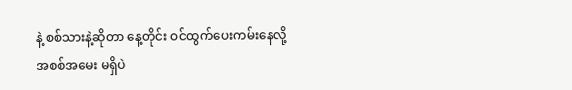နဲ့ စစ်သားနဲ့ဆိုတာ နေ့တိုင်း ဝင်ထွက်ပေးကမ်းနေလို့ အစစ်အမေး မရှိပဲ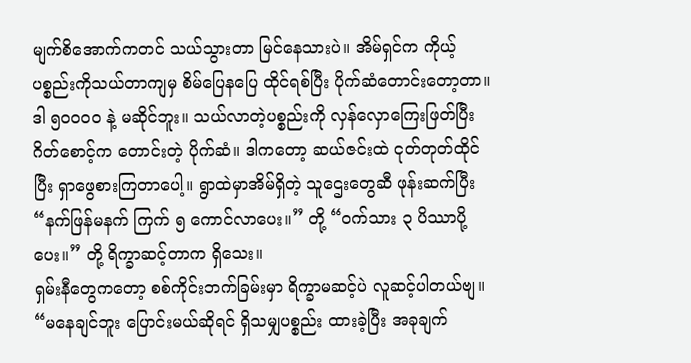မျက်စိအောက်ကတင် သယ်သွားတာ မြင်နေသားပဲ။ အိမ်ရှင်က ကိုယ့်ပစ္စည်းကိုသယ်တာကျမှ စိမ်ပြေနပြေ ထိုင်ရစ်ပြီး ပိုက်ဆံတောင်းတော့တာ။ ဒါ ၅၀၀၀၀ နဲ့ မဆိုင်ဘူး။ သယ်လာတဲ့ပစ္စည်းကို လှန်လှောကြေးဖြတ်ပြီး ဂိတ်စောင့်က တောင်းတဲ့ ပိုက်ဆံ။ ဒါကတော့ ဆယ်ဇင်းထဲ ငုတ်တုတ်ထိုင်ပြီး ရှာဖွေစားကြတာပေါ့။ ရွာထဲမှာအိမ်ရှိတဲ့ သူဌေးတွေဆီ ဖုန်းဆက်ပြီး “နက်ဖြန်မနက် ကြက် ၅ ကောင်လာပေး။” တို့ “ဝက်သား ၃ ပိဿာပို့ပေး။” တို့ ရိက္ခာဆင့်တာက ရှိသေး။
ရှမ်းနီတွေကတော့ စစ်ကိုင်းဘက်ခြမ်းမှာ ရိက္ခာမဆင့်ပဲ လူဆင့်ပါတယ်ဗျ။ “မနေချင်ဘူး ပြောင်းမယ်ဆိုရင် ရှိသမျှပစ္စည်း ထားခဲ့ပြီး အခုချက်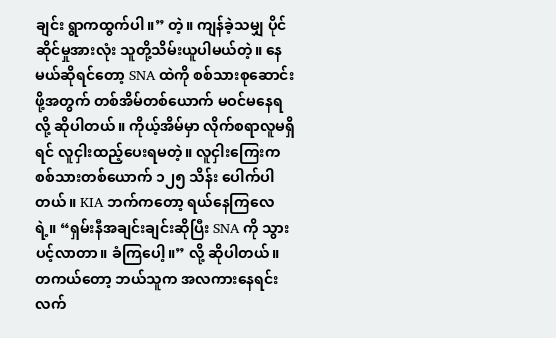ချင်း ရွာကထွက်ပါ။” တဲ့။ ကျန်ခဲ့သမျှ ပိုင်ဆိုင်မှုအားလုံး သူတို့သိမ်းယူပါမယ်တဲ့။ နေမယ်ဆိုရင်တော့ SNA ထဲကို စစ်သားစုဆောင်းဖို့အတွက် တစ်အိမ်တစ်ယောက် မဝင်မနေရ လို့ ဆိုပါတယ်။ ကိုယ့်အိမ်မှာ လိုက်စရာလူမရှိရင် လူငှါးထည့်ပေးရမတဲ့။ လူငှါးကြေးက စစ်သားတစ်ယောက် ၁၂၅ သိန်း ပေါက်ပါတယ်။ KIA ဘက်ကတော့ ရယ်နေကြလေရဲ့။ “ရှမ်းနီအချင်းချင်းဆိုပြီး SNA ကို သွားပင့်လာတာ။ ခံကြပေါ့။” လို့ ဆိုပါတယ်။ တကယ်တော့ ဘယ်သူက အလကားနေရင်း လက်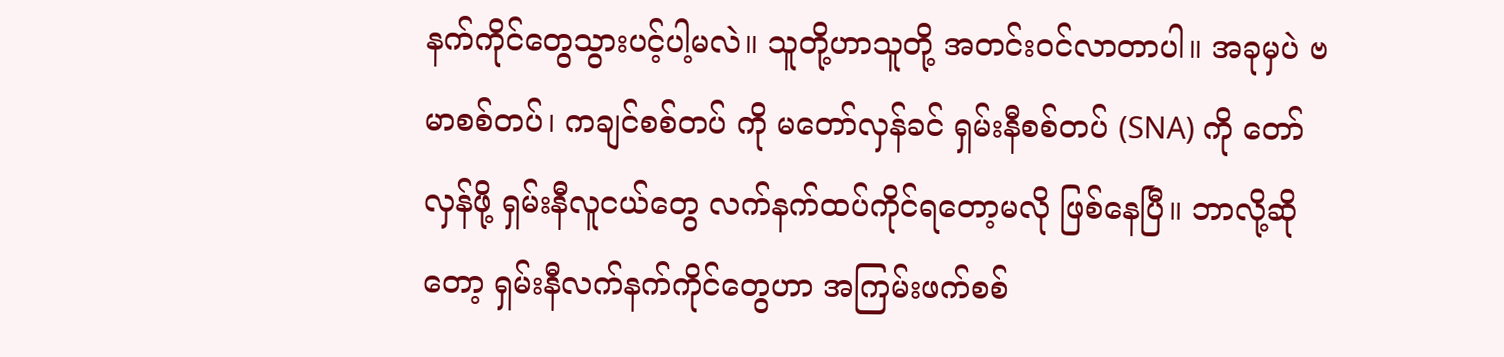နက်ကိုင်တွေသွားပင့်ပါ့မလဲ။ သူတို့ဟာသူတို့ အတင်းဝင်လာတာပါ။ အခုမှပဲ ဗမာစစ်တပ်၊ ကချင်စစ်တပ် ကို မတော်လှန်ခင် ရှမ်းနီစစ်တပ် (SNA) ကို တော်လှန်ဖို့ ရှမ်းနီလူငယ်တွေ လက်နက်ထပ်ကိုင်ရတော့မလို ဖြစ်နေပြီ။ ဘာလို့ဆိုတော့ ရှမ်းနီလက်နက်ကိုင်တွေဟာ အကြမ်းဖက်စစ်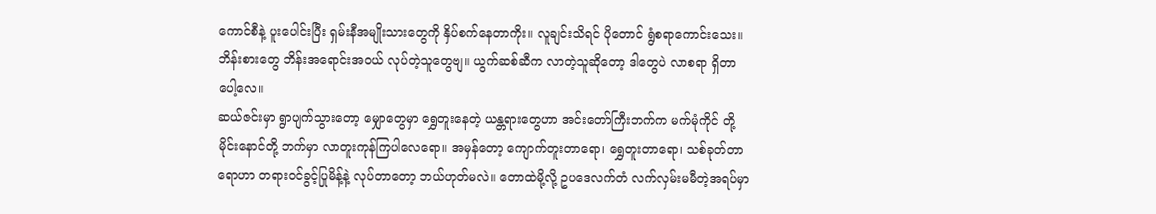ကောင်စီနဲ့ ပူးပေါင်းပြီး ရှမ်းနီအမျိုးသားတွေကို နှိပ်စက်နေတာကိုး။ လူချင်းသိရင် ပိုတောင် ရွံစရာကောင်းသေး။ ဘိန်းစားတွေ ဘိန်းအရောင်းအဝယ် လုပ်တဲ့သူတွေဗျ။ ယွက်ဆစ်ဆီက လာတဲ့သူဆိုတော့ ဒါတွေပဲ လာစရာ ရှိတာပေါ့လေ။
ဆယ်ဇင်းမှာ ရွာပျက်သွားတော့ မျှောတွေမှာ ရွှေတူးနေတဲ့ ယန္တရားတွေဟာ အင်းတော်ကြီးဘက်က မက်မုံကိုင် တို့ မိုင်းနောင်တို့ ဘက်မှာ လာတူးကုန်ကြပါလေရော။ အမှန်တော့ ကျောက်တူးတာရော၊ ရွှေတူးတာရော၊ သစ်ခုတ်တာရောဟာ တရားဝင်ခွင့်ပြုမိန့်နဲ့ လုပ်တာတော့ ဘယ်ဟုတ်မလဲ။ တောထဲမို့လို့ ဥပဒေလက်တံ လက်လှမ်းမမီတဲ့အရပ်မှာ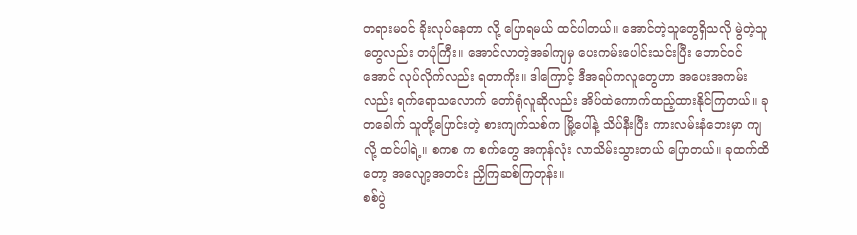တရားမဝင် ခိုးလုပ်နေတာ လို့ ပြောရမယ် ထင်ပါတယ်။ အောင်တဲ့သူတွေရှိသလို မွဲတဲ့သူတွေလည်း တပုံကြီး။ အောင်လာတဲ့အခါကျမှ ပေးကမ်းပေါင်းသင်းပြီး ဘောင်ဝင်အောင် လုပ်လိုက်လည်း ရတာကိုး။ ဒါကြောင့် ဒီအရပ်ကလူတွေဟာ အပေးအကမ်းလည်း ရက်ရောသလောက် တော်ရုံလူဆိုလည်း အိပ်ထဲကောက်ထည့်ထားနိုင်ကြတယ်။ ခုတခေါက် သူတို့ပြောင်းတဲ့ စားကျက်သစ်က မြို့ပေါ်နဲ့ သိပ်နီးပြီး ကားလမ်းနံဘေးမှာ ကျလို့ ထင်ပါရဲ့။ စကစ က စက်တွေ အကုန်လုံး လာသိမ်းသွားတယ် ပြောတယ်။ ခုထက်ထိတော့ အလျော့အတင်း ညှိကြဆစ်ကြတုန်း။
စစ်ပွဲ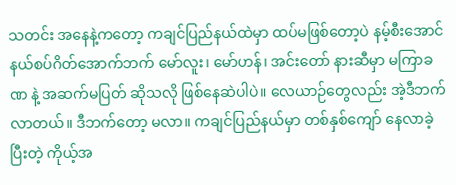သတင်း အနေနဲ့ကတော့ ကချင်ပြည်နယ်ထဲမှာ ထပ်မဖြစ်တော့ပဲ နမ့်စီးအောင်နယ်စပ်ဂိတ်အောက်ဘက် မော်လူး၊ မော်ဟန်၊ အင်းတော် နားဆီမှာ မကြာခဏ နဲ့ အဆက်မပြတ် ဆိုသလို ဖြစ်နေဆဲပါပဲ။ လေယာဉ်တွေလည်း အဲ့ဒီဘက်လာတယ်။ ဒီဘက်တော့ မလာ။ ကချင်ပြည်နယ်မှာ တစ်နှစ်ကျော် နေလာခဲ့ပြီးတဲ့ ကိုယ့်အ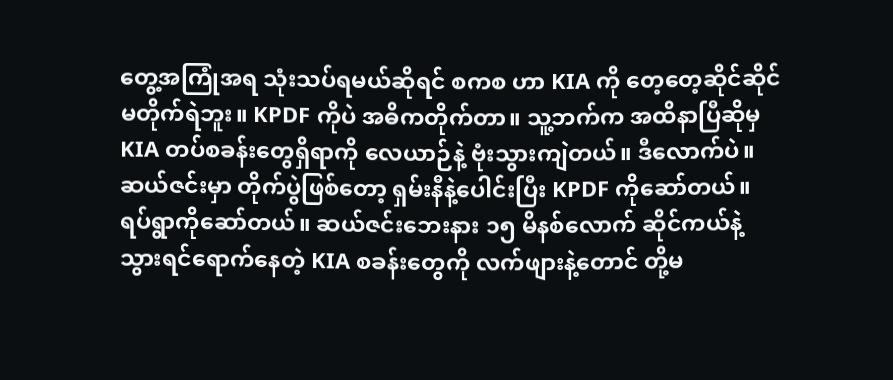တွေ့အကြုံအရ သုံးသပ်ရမယ်ဆိုရင် စကစ ဟာ KIA ကို တေ့တေ့ဆိုင်ဆိုင် မတိုက်ရဲဘူး။ KPDF ကိုပဲ အဓိကတိုက်တာ။ သူ့ဘက်က အထိနာပြီဆိုမှ KIA တပ်စခန်းတွေရှိရာကို လေယာဉ်နဲ့ ဗုံးသွားကျဲတယ်။ ဒီလောက်ပဲ။ ဆယ်ဇင်းမှာ တိုက်ပွဲဖြစ်တော့ ရှမ်းနီနဲ့ပေါင်းပြီး KPDF ကိုဆော်တယ်။ ရပ်ရွာကိုဆော်တယ်။ ဆယ်ဇင်းဘေးနား ၁၅ မိနစ်လောက် ဆိုင်ကယ်နဲ့သွားရင်ရောက်နေတဲ့ KIA စခန်းတွေကို လက်ဖျားနဲ့တောင် တို့မ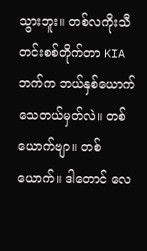သွားဘူး။ တစ်လကိုးသီတင်းစစ်တိုက်တာ KIA ဘက်က ဘယ်နှစ်ယောက်သေတယ်မှတ်လဲ။ တစ်ယောက်ဗျာ။ တစ်ယောက်။ ဒါတောင် လေ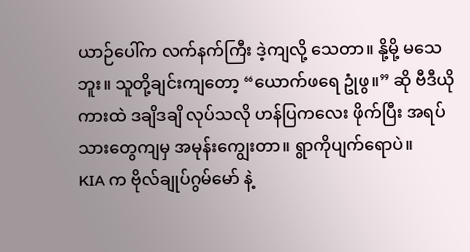ယာဉ်ပေါ်က လက်နက်ကြီး ဒဲ့ကျလို့ သေတာ။ နို့မို့ မသေဘူး။ သူတို့ချင်းကျတော့ “ယောက်ဖရေ ဥုံဖွ။” ဆို ဗီဒီယိုကားထဲ ဒချိဒချိ လုပ်သလို ဟန်ပြကလေး ဖိုက်ပြီး အရပ်သားတွေကျမှ အမုန်းကျွေးတာ။ ရွာကိုပျက်ရောပဲ။
KIA က ဗိုလ်ချုပ်ဂွမ်မော် နဲ့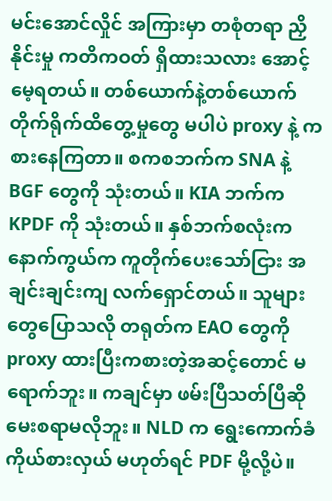မင်းအောင်လှိုင် အကြားမှာ တစုံတရာ ညှိနိုင်းမှု ကတိကဝတ် ရှိထားသလား အောင့်မေ့ရတယ်။ တစ်ယောက်နဲ့တစ်ယောက် တိုက်ရိုက်ထိတွေ့မှုတွေ မပါပဲ proxy နဲ့ ကစားနေကြတာ။ စကစဘက်က SNA နဲ့ BGF တွေကို သုံးတယ်။ KIA ဘက်က KPDF ကို သုံးတယ်။ နှစ်ဘက်စလုံးက နောက်ကွယ်က ကူတိုက်ပေးသော်ငြား အချင်းချင်းကျ လက်ရှောင်တယ်။ သူများတွေပြောသလို တရုတ်က EAO တွေကို proxy ထားပြီးကစားတဲ့အဆင့်တောင် မရောက်ဘူး။ ကချင်မှာ ဖမ်းပြီသတ်ပြီဆို မေးစရာမလိုဘူး။ NLD က ရွေးကောက်ခံကိုယ်စားလှယ် မဟုတ်ရင် PDF မို့လို့ပဲ။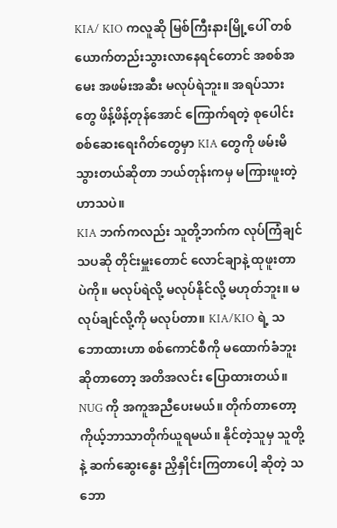KIA/ KIO ကလူဆို မြစ်ကြီးနားမြို့ပေါ် တစ်ယောက်တည်းသွားလာနေရင်တောင် အစစ်အမေး အဖမ်းအဆီး မလုပ်ရဲဘူး။ အရပ်သားတွေ ဖိန့်ဖိန့်တုန်အောင် ကြောက်ရတဲ့ စုပေါင်းစစ်ဆေးရေးဂိတ်တွေမှာ KIA တွေကို ဖမ်းမိသွားတယ်ဆိုတာ ဘယ်တုန်းကမှ မကြားဖူးတဲ့ ဟာသပဲ။
KIA ဘက်ကလည်း သူတို့ဘက်က လုပ်ကြံချင်သပဆို တိုင်းမှူးတောင် လောင်ချာနဲ့ ထုဖူးတာပဲကို။ မလုပ်ရဲလို့ မလုပ်နိုင်လို့ မဟုတ်ဘူး။ မလုပ်ချင်လို့ကို မလုပ်တာ။ KIA/KIO ရဲ့ သဘောထားဟာ စစ်ကောင်စီကို မထောက်ခံဘူးဆိုတာတော့ အတိအလင်း ပြောထားတယ်။ NUG ကို အကူအညီပေးမယ်။ တိုက်တာတော့ ကိုယ့်ဘာသာတိုက်ယူရမယ်။ နိုင်တဲ့သူမှ သူတို့နဲ့ ဆက်ဆွေးနွေး ညှိနှိုင်းကြတာပေါ့ ဆိုတဲ့ သဘော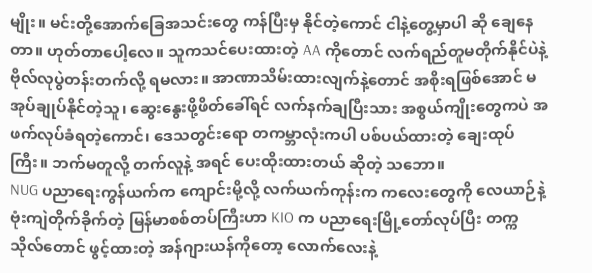မျိုး။ မင်းတို့အောက်ခြေအသင်းတွေ ကန်ပြီးမှ နိုင်တဲ့ကောင် ငါနဲ့တွေ့မှာပါ ဆို ချေနေတာ။ ဟုတ်တာပေါ့လေ။ သူကသင်ပေးထားတဲ့ AA ကိုတောင် လက်ရည်တူမတိုက်နိုင်ပဲနဲ့ ဗိုလ်လုပွဲတန်းတက်လို့ ရမလား။ အာဏာသိမ်းထားလျက်နဲ့တောင် အစိုးရဖြစ်အောင် မအုပ်ချုပ်နိုင်တဲ့သူ၊ ဆွေးနွေးဖို့ဖိတ်ခေါ်ရင် လက်နက်ချပြီးသား အစွယ်ကျိုးတွေကပဲ အဖက်လုပ်ခံရတဲ့ကောင်၊ ဒေသတွင်းရော တကမ္ဘာလုံးကပါ ပစ်ပယ်ထားတဲ့ ချေးထုပ်ကြီး။ ဘက်မတူလို့ တက်လူနဲ့ အရင် ပေးထိုးထားတယ် ဆိုတဲ့ သဘော။
NUG ပညာရေးကွန်ယက်က ကျောင်းမို့လို့ လက်ယက်ကုန်းက ကလေးတွေကို လေယာဉ်နဲ့ ဗုံးကျဲတိုက်ခိုက်တဲ့ မြန်မာစစ်တပ်ကြီးဟာ KIO က ပညာရေးမြို့တော်လုပ်ပြီး တက္ကသိုလ်တောင် ဖွင့်ထားတဲ့ အန်ဂျားယန်ကိုတော့ လောက်လေးနဲ့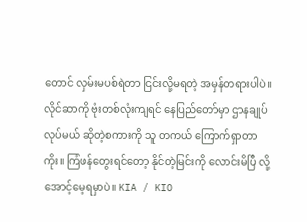တောင် လှမ်းမပစ်ရဲတာ ငြင်းလို့မရတဲ့ အမှန်တရားပါပဲ။ လိုင်ဆာကို ဗုံးတစ်လုံးကျရင် နေပြည်တော်မှာ ဌာနချုပ်လုပ်မယ် ဆိုတဲ့စကားကို သူ တကယ် ကြောက်ရှာတာကိုး။ ကြံဖန်တွေးရင်တော့ နိုင်တဲ့မြင်းကို လောင်းမိပြီ လို့ အောင့်မေ့ရမှာပဲ။ KIA / KIO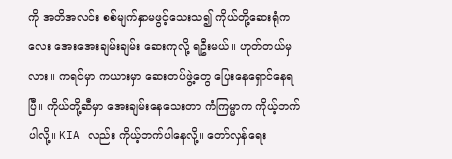ကို အတိအလင်း စစ်မျက်နှာမဖွင့်သေးသ၍ ကိုယ်တို့ဆေးရုံကလေး အေးအေးချမ်းချမ်း ဆေးကုလို့ ရဦးမယ်။ ဟုတ်တယ်မှလား။ ကရင်မှာ ကယားမှာ ဆေးတပ်ဖွဲ့တွေ ပြေးနေရှောင်နေရပြီ။ ကိုယ်တို့ဆီမှာ အေးချမ်းနေသေးတာ ကံကြမ္မာက ကိုယ့်ဘက်ပါလို့။ KIA လည်း ကိုယ့်ဘက်ပါနေလို့။ တော်လှန်ရေး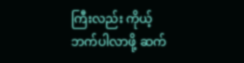ကြီးလည်း ကိုယ့်ဘက်ပါလာဖို့ ဆက်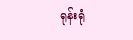ရုန်းရုံ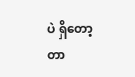ပဲ ရှိတော့တာ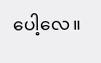ပေါ့လေ။